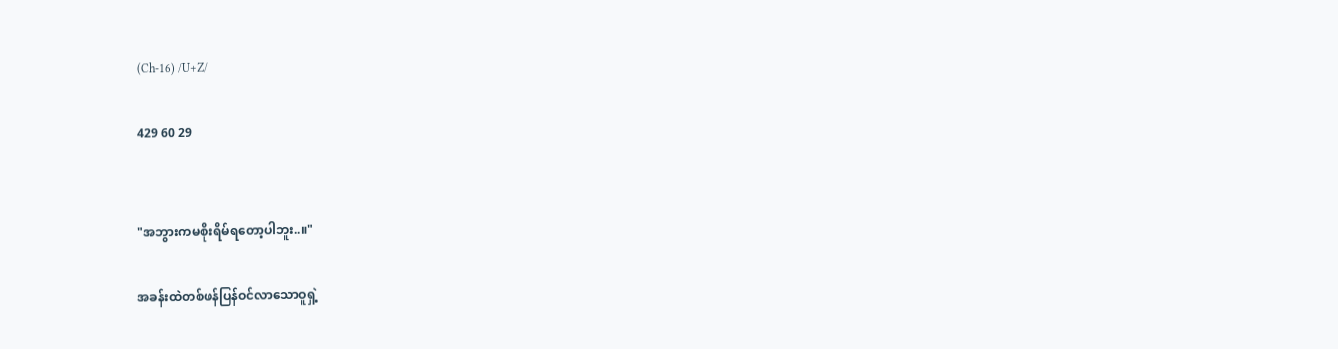(Ch-16) /U+Z/

429 60 29


"အဘွားကမစိုးရိမ်ရတော့ပါဘူး..။"

အခန်းထဲတစ်ဖန်ပြန်ဝင်လာသောဝူရှဲ့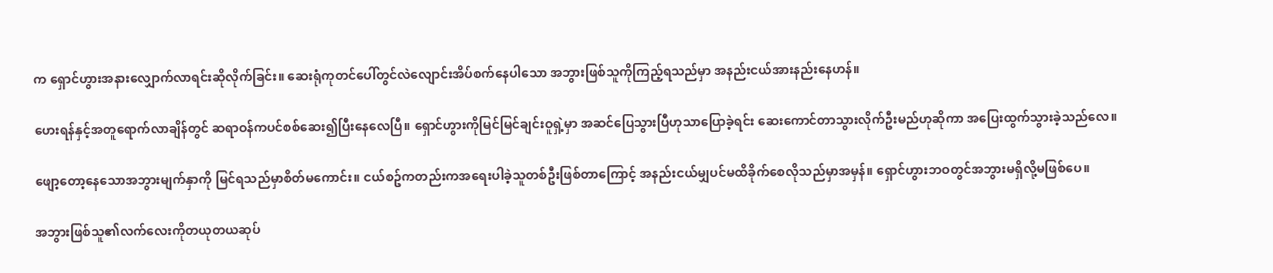က ရှောင်ဟွားအနားလျှောက်လာရင်းဆိုလိုက်ခြင်း။ ဆေးရုံကုတင်ပေါ်တွင်လဲလျောင်းအိပ်စက်နေပါသော အဘွားဖြစ်သူကိုကြည့်ရသည်မှာ အနည်းငယ်အားနည်းနေဟန်။

ဟေးရန်နှင့်အတူရောက်လာချိန်တွင် ဆရာဝန်ကပင်စစ်ဆေး၍ပြီးနေလေပြီ။ ရှောင်ဟွားကိုမြင်မြင်ချင်းဝူရှဲ့မှာ အဆင်ပြေသွားပြီဟုသာပြောခဲ့ရင်း ဆေးကောင်တာသွားလိုက်ဦးမည်ဟုဆိုကာ အပြေးထွက်သွားခဲ့သည်လေ။

ဖျော့တော့နေသောအဘွားမျက်နှာကို မြင်ရသည်မှာစိတ်မကောင်း။ ငယ်စဥ်ကတည်းကအရေးပါခဲ့သူတစ်ဦးဖြစ်တာကြောင့် အနည်းငယ်မျှပင်မထိခိုက်စေလိုသည်မှာအမှန်။ ရှောင်ဟွားဘဝတွင်အဘွားမရှိလို့မဖြစ်ပေ။

အဘွားဖြစ်သူ၏လက်လေးကိုတယုတယဆုပ်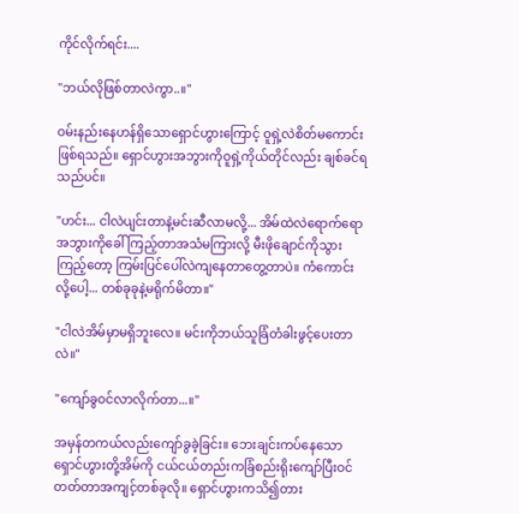ကိုင်လိုက်ရင်း....

"ဘယ်လိုဖြစ်တာလဲကွာ..။"

ဝမ်းနည်းနေဟန်ရှိသောရှောင်ဟွားကြောင့် ဝူရှဲ့လဲစိတ်မကောင်းဖြစ်ရသည်။ ရှောင်ဟွားအဘွားကိုဝူရှဲ့ကိုယ်တိုင်လည်း ချစ်ခင်ရသည်ပင်။

"ဟင်း... ငါလဲပျင်းတာနဲ့မင်းဆီလာမလို့... အိမ်ထဲလဲရောက်ရော အဘွားကိုခေါ်ကြည့်တာအသံမကြားလို့ မီးဖိုချောင်ကိုသွားကြည့်တော့ ကြမ်းပြင်ပေါ်လဲကျနေတာတွေ့တာပဲ။ ကံကောင်းလို့ပေါ့... တစ်ခုခုနဲ့မရိုက်မိတာ။"

"ငါလဲအိမ်မှာမရှိဘူးလေ။ မင်းကိုဘယ်သူခြံတံခါးဖွင့်ပေးတာလဲ။"

"ကျော်ခွဝင်လာလိုက်တာ...။"

အမှန်တကယ်လည်းကျော်ခွခဲ့ခြင်း။ ဘေးချင်းကပ်နေသောရှောင်ဟွားတို့အိမ်ကို ငယ်ငယ်တည်းကခြံစည်းရိုးကျော်ပြီးဝင်တတ်တာအကျင့်တစ်ခုလို။ ရှောင်ဟွားကသိ၍တား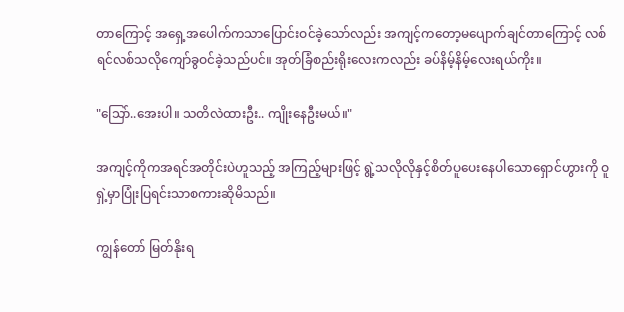တာကြောင့် အရှေ့အပေါက်ကသာပြောင်းဝင်ခဲ့သော်လည်း အကျင့်ကတော့မပျောက်ချင်တာကြောင့် လစ်ရင်လစ်သလိုကျော်ခွဝင်ခဲ့သည်ပင်။ အုတ်ခြံစည်းရိုးလေးကလည်း ခပ်နိမ့်နိမ့်လေးရယ်ကိုး။

"သြော်..အေးပါ။ သတိလဲထားဦး.. ကျိုးနေဦးမယ်။"

အကျင့်ကိုကအရင်အတိုင်းပဲဟူသည့် အကြည့်များဖြင့် ရွဲ့သလိုလိုနှင့်စိတ်ပူပေးနေပါသောရှောင်ဟွားကို ဝူရှဲ့မှာပြုံးပြရင်းသာစကားဆိုမိသည်။

ကျွန်တော် မြတ်နိုးရ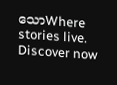သောWhere stories live. Discover now